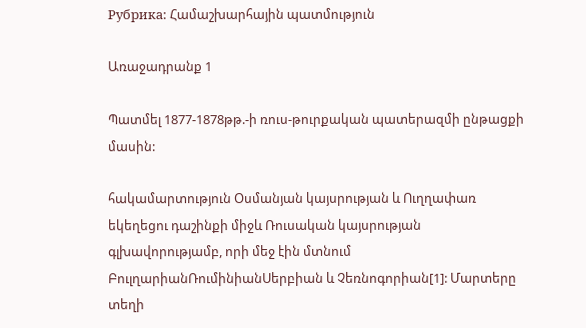Рубрика: Համաշխարհային պատմություն

Առաջադրանք 1

Պատմել 1877-1878թթ.-ի ռուս-թուրքական պատերազմի ընթացքի մասին:

հակամարտություն Օսմանյան կայսրության և Ուղղափառ եկեղեցու դաշինքի միջև Ռուսական կայսրության գլխավորությամբ, որի մեջ էին մտնում ԲուլղարիանՌումինիանՍերբիան և Չեռնոգորիան[1]: Մարտերը տեղի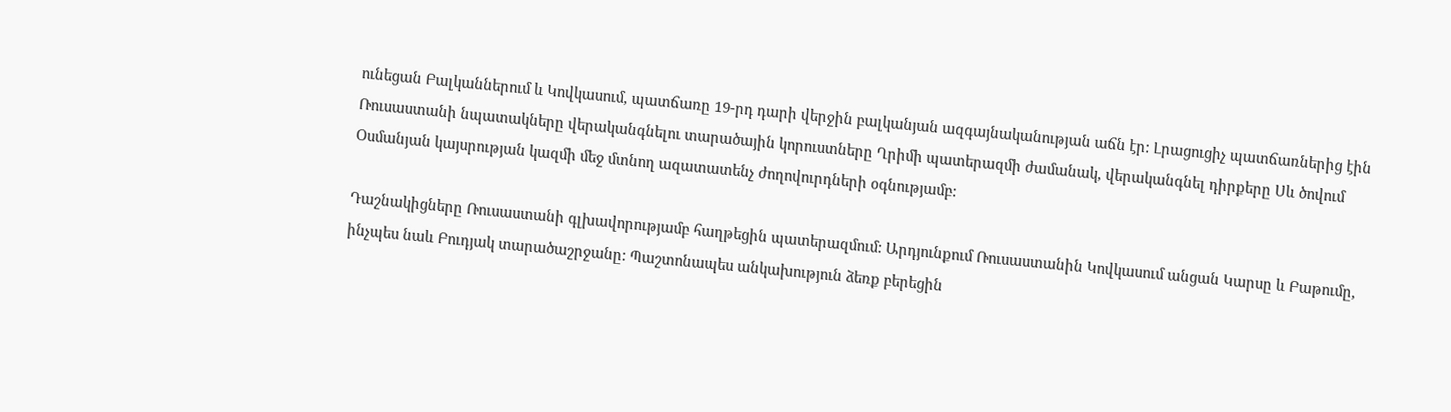ունեցան Բալկաններում և Կովկասում, պատճառը 19-րդ դարի վերջին բալկանյան ազգայնականության աճն էր: Լրացուցիչ պատճառներից էին Ռուսաստանի նպատակները վերականգնելու տարածային կորուստները Ղրիմի պատերազմի ժամանակ, վերականգնել դիրքերը Սև ծովում Օսմանյան կայսրության կազմի մեջ մտնող ազատատենչ ժողովուրդների օգնությամբ:

Դաշնակիցները Ռուսաստանի գլխավորությամբ հաղթեցին պատերազմում: Արդյունքում Ռուսաստանին Կովկասում անցան Կարսը և Բաթումը, ինչպես նաև Բուդյակ տարածաշրջանը: Պաշտոնապես անկախություն ձեռք բերեցին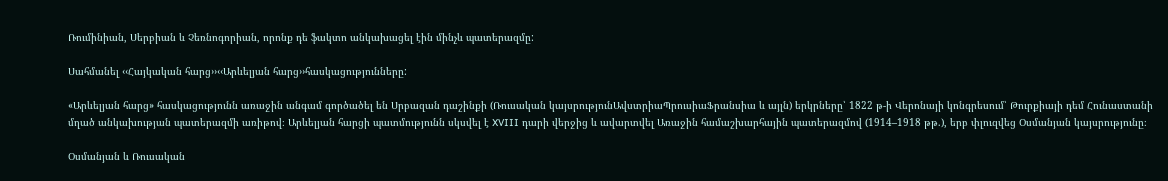Ռումինիան, Սերբիան և Չեռնոգորիան, որոնք դե ֆակտո անկախացել էին մինչև պատերազմը:

Սահմանել ‹‹Հայկական հարց››‹‹Արևելյան հարց››հասկացությունները:

«Արևելյան հարց» հասկացությունն առաջին անգամ գործածել են Սրբազան դաշինքի (Ռուսական կայսրությունԱվստրիաՊրուսիաՖրանսիա և այլն) երկրները՝ 1822 թ-ի Վերոնայի կոնգրեսում՝ Թուրքիայի դեմ Հունաստանի մղած անկախության պատերազմի առիթով։ Արևելյան հարցի պատմությունն սկսվել է XVIII դարի վերջից և ավարտվել Առաջին համաշխարհային պատերազմով (1914–1918 թթ.), երբ փլուզվեց Օսմանյան կայսրությունը։

Օսմանյան և Ռուսական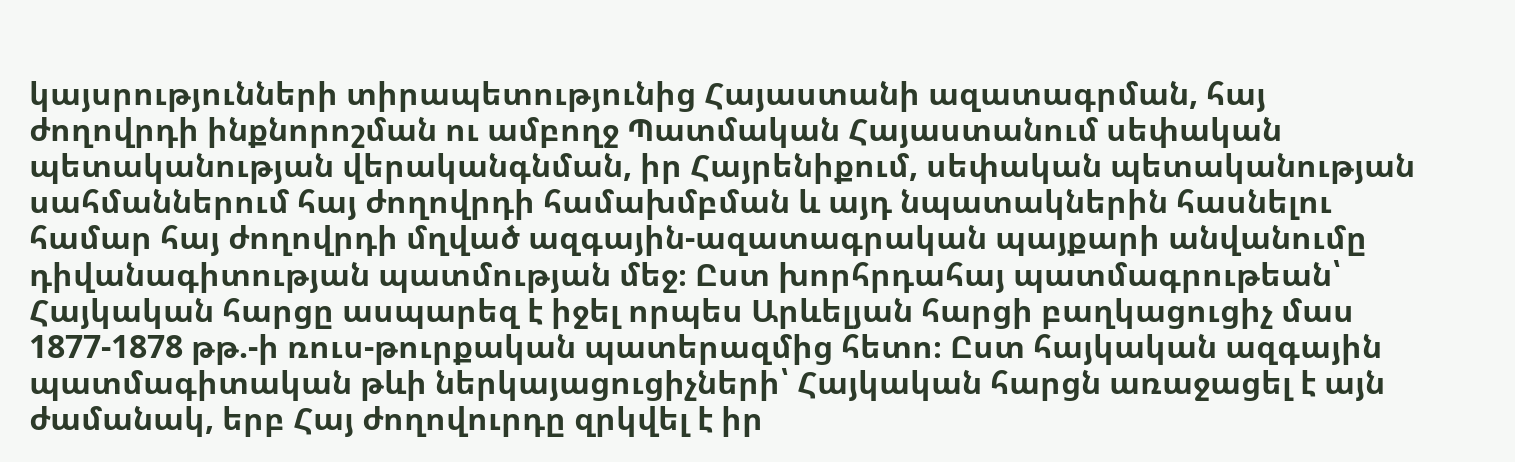կայսրությունների տիրապետությունից Հայաստանի ազատագրման, հայ ժողովրդի ինքնորոշման ու ամբողջ Պատմական Հայաստանում սեփական պետականության վերականգնման, իր Հայրենիքում, սեփական պետականության սահմաններում հայ ժողովրդի համախմբման և այդ նպատակներին հասնելու համար հայ ժողովրդի մղված ազգային-ազատագրական պայքարի անվանումը դիվանագիտության պատմության մեջ։ Ըստ խորհրդահայ պատմագրութեան՝ Հայկական հարցը ասպարեզ է իջել որպես Արևելյան հարցի բաղկացուցիչ մաս 1877-1878 թթ.-ի ռուս-թուրքական պատերազմից հետո։ Ըստ հայկական ազգային պատմագիտական թևի ներկայացուցիչների՝ Հայկական հարցն առաջացել է այն ժամանակ, երբ Հայ ժողովուրդը զրկվել է իր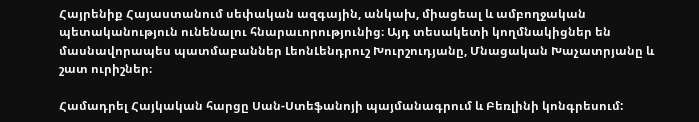Հայրենիք Հայաստանում սեփական ազգային, անկախ, միացեալ և ամբողջական պետականություն ունենալու հնարաւորությունից։ Այդ տեսակետի կողմնակիցներ են մասնավորապես պատմաբաններ ԼեոնԼենդրուշ Խուրշուդյանը, Մնացական Խաչատրյանը և շատ ուրիշներ։

Համադրել Հայկական հարցը Սան-Ստեֆանոյի պայմանագրում և Բեռլինի կոնգրեսում: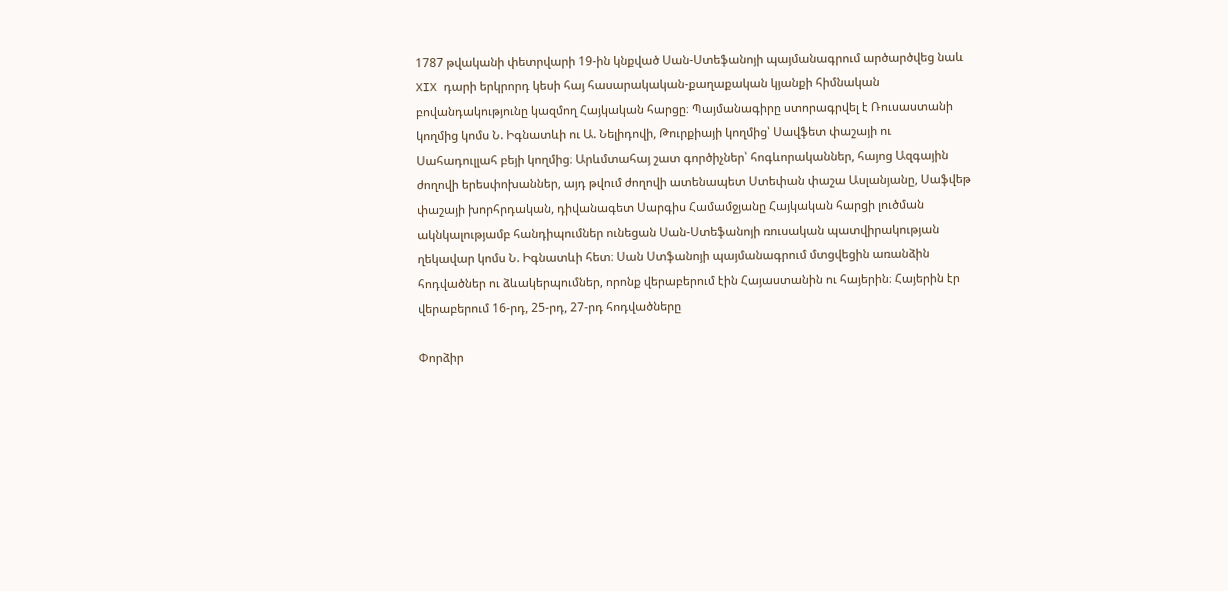1787 թվականի փետրվարի 19-ին կնքված Սան-Ստեֆանոյի պայմանագրում արծարծվեց նաև XIX դարի երկրորդ կեսի հայ հասարակական-քաղաքական կյանքի հիմնական բովանդակությունը կազմող Հայկական հարցը։ Պայմանագիրը ստորագրվել է Ռուսաստանի կողմից կոմս Ն. Իգնատևի ու Ա. Նելիդովի, Թուրքիայի կողմից՝ Սավֆետ փաշայի ու Սահադուլլահ բեյի կողմից։ Արևմտահայ շատ գործիչներ՝ հոգևորականներ, հայոց Ազգային ժողովի երեսփոխաններ, այդ թվում ժողովի ատենապետ Ստեփան փաշա Ասլանյանը, Սաֆվեթ փաշայի խորհրդական, դիվանագետ Սարգիս Համամջյանը Հայկական հարցի լուծման ակնկալությամբ հանդիպումներ ունեցան Սան-Ստեֆանոյի ռուսական պատվիրակության ղեկավար կոմս Ն. Իգնատևի հետ։ Սան Ստֆանոյի պայմանագրում մտցվեցին առանձին հոդվածներ ու ձևակերպումներ, որոնք վերաբերում էին Հայաստանին ու հայերին։ Հայերին էր վերաբերում 16-րդ, 25-րդ, 27-րդ հոդվածները

Փորձիր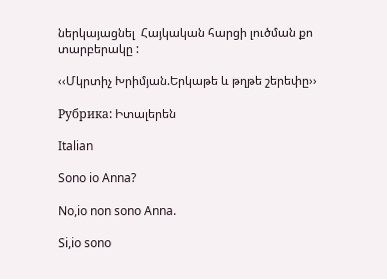ներկայացնել  Հայկական հարցի լուծման քո տարբերակը :

‹‹Մկրտիչ Խրիմյան.Երկաթե և թղթե շերեփը››

Рубрика: Իտալերեն

Italian

Sono io Anna?

No,io non sono Anna.

Si,io sono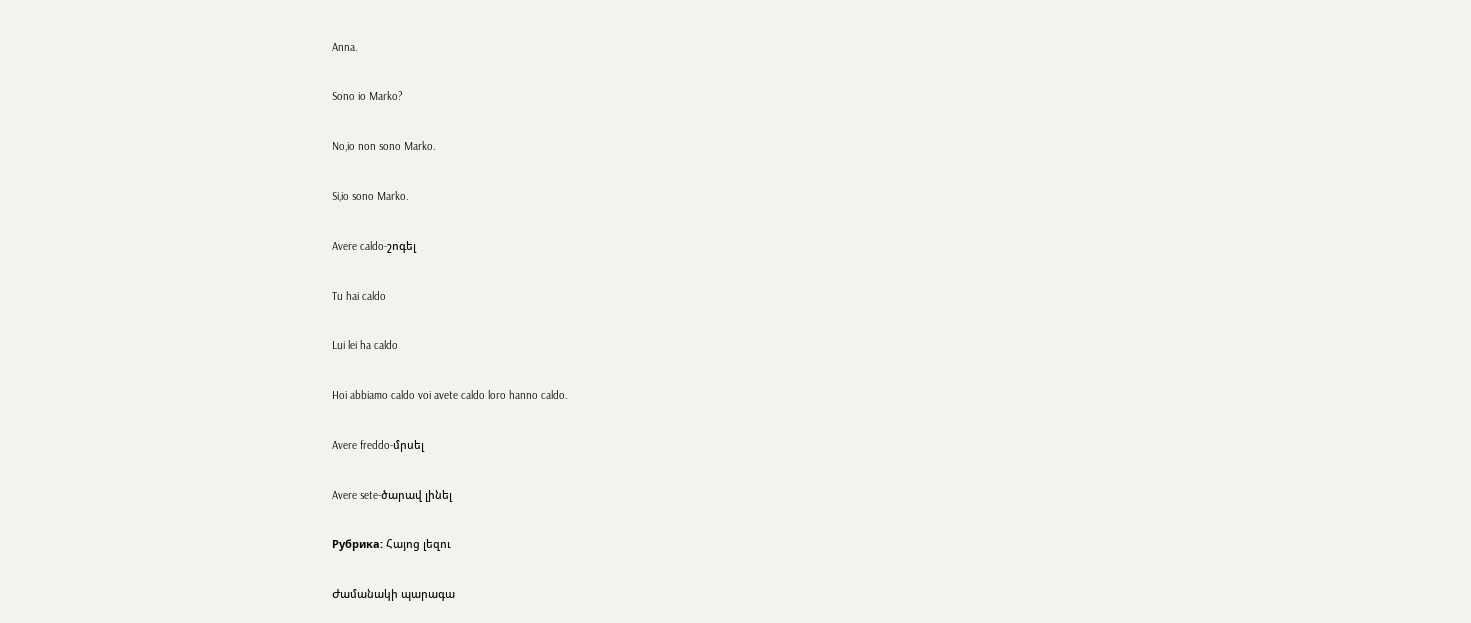Anna.

Sono io Marko?

No,io non sono Marko.

Si,io sono Marko.

Avere caldo-շոգել

Tu hai caldo

Lui lei ha caldo

Hoi abbiamo caldo voi avete caldo loro hanno caldo.

Avere freddo-մրսել

Avere sete-ծարավ լինել

Рубрика: Հայոց լեզու

Ժամանակի պարագա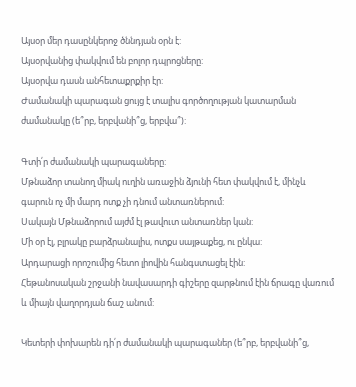Այսօր մեր դասընկերոջ ծննդյան օրն է:
Այսօրվանից փակվում են բոլոր դպրոցները:
Այսօրվա դասն անհետաքրքիր էր:
Ժամանակի պարագան ցույց է տալիս գործողության կատարման ժամանակը (ե՞րբ, երբվանի՞ց, երբվա՞):

Գտի՛ր ժամանակի պարագաները:
Մթնաձոր տանող միակ ուղին առաջին ձյունի հետ փակվում է, մինչև գարուն ոչ մի մարդ ոտք չի դնում անտառներում:
Սակայն Մթնաձորում այժմ էլ թավուտ անտառներ կան:
Մի օր էլ, բլրակը բարձրանալիս, ոտքս սայթաքեց, ու ընկա:
Արդարացի որոշումից հետո լիովին հանգստացել էին:
Հեթանոսական շրջանի նավասարդի գիշերը զարթնում էին ճրագը վառում և միայն վաղորդյան ճաշ անում:

Կետերի փոխարեն դի՛ր ժամանակի պարագաներ (ե՞րբ, երբվանի՞ց,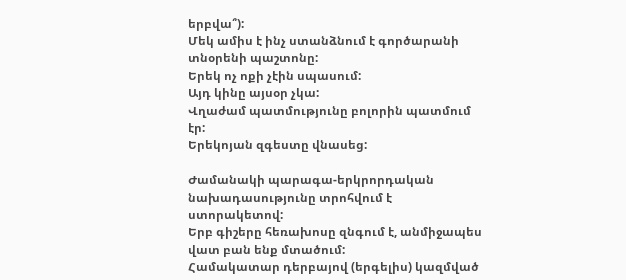երբվա՞):
Մեկ ամիս է ինչ ստանձնում է գործարանի տնօրենի պաշտոնը:
Երեկ ոչ ոքի չէին սպասում:
Այդ կինը այսօր չկա:
Վղաժամ պատմությունը բոլորին պատմում էր:
Երեկոյան զգեստը վնասեց:

Ժամանակի պարագա-երկրորդական նախադասությունը տրոհվում է ստորակետով:
Երբ գիշերը հեռախոսը զնգում է, անմիջապես վատ բան ենք մտածում:
Համակատար դերբայով (երգելիս) կազմված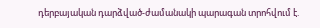դերբայական դարձված-ժամանակի պարագան տրոհվում է.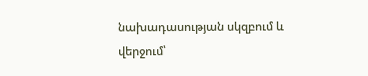նախադասության սկզբում և վերջում՝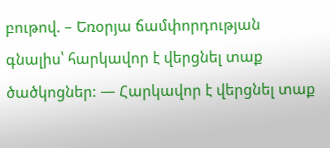բութով. – Եռօրյա ճամփորդության գնալիս՝ հարկավոր է վերցնել տաք ծածկոցներ: — Հարկավոր է վերցնել տաք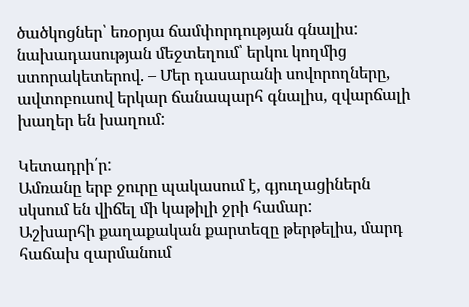ծածկոցներ՝ եռօրյա ճամփորդության գնալիս:
նախադասության մեջտեղում՝ երկու կողմից ստորակետերով. – Մեր դասարանի սովորողները, ավտոբուսով երկար ճանապարհ գնալիս, զվարճալի խաղեր են խաղում:

Կետադրի՛ր:
Ամռանը երբ ջուրը պակասում է, գյուղացիներն սկսում են վիճել մի կաթիլի ջրի համար:
Աշխարհի քաղաքական քարտեզը թերթելիս, մարդ հաճախ զարմանում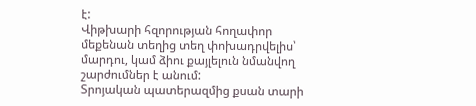է:
Վիթխարի հզորության հողափոր մեքենան տեղից տեղ փոխադրվելիս՝ մարդու, կամ ձիու քայլելուն նմանվող շարժումներ է անում:
Տրոյական պատերազմից քսան տարի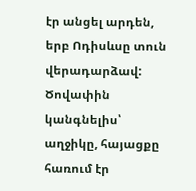էր անցել արդեն, երբ Ոդիսևսը տուն վերադարձավ:
Ծովափին կանգնելիս՝ աղջիկը, հայացքը հառում էր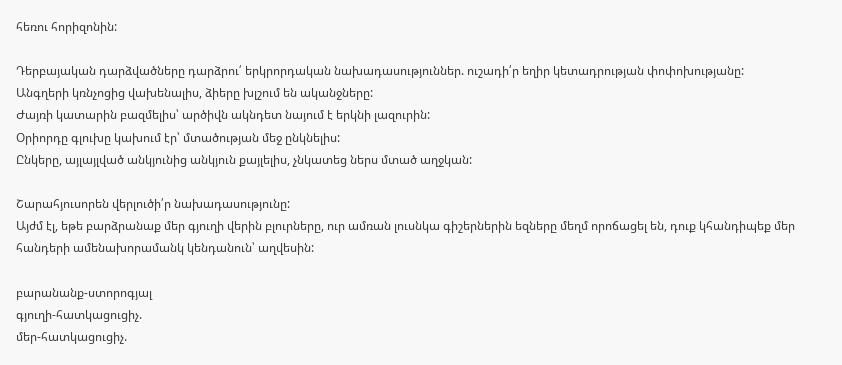հեռու հորիզոնին:

Դերբայական դարձվածները դարձրու՛ երկրորդական նախադասություններ. ուշադի՛ր եղիր կետադրության փոփոխությանը:
Անգղերի կռնչոցից վախենալիս, ձիերը խլշում են ականջները:
Ժայռի կատարին բազմելիս՝ արծիվն ակնդետ նայում է երկնի լազուրին:
Օրիորդը գլուխը կախում էր՝ մտածության մեջ ընկնելիս:
Ընկերը, այլայլված անկյունից անկյուն քայլելիս, չնկատեց ներս մտած աղջկան:

Շարահյուսորեն վերլուծի՛ր նախադասությունը:
Այժմ էլ, եթե բարձրանաք մեր գյուղի վերին բլուրները, ուր ամռան լուսնկա գիշերներին եզները մեղմ որոճացել են, դուք կհանդիպեք մեր հանդերի ամենախորամանկ կենդանուն՝ աղվեսին:

բարանանք-ստորոգյալ
գյուղի-հատկացուցիչ.
մեր-հատկացուցիչ.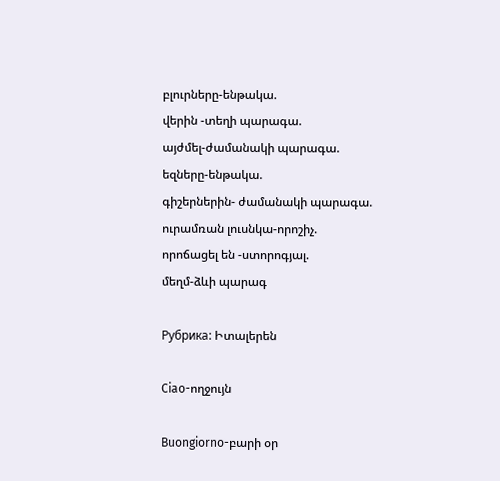բլուրները-ենթակա.
վերին -տեղի պարագա.
այժմել-ժամանակի պարագա.
եզները-ենթակա.
գիշերներին- ժամանակի պարագա.
ուրամռան լուսնկա-որոշիչ.
որոճացել են -ստորոգյալ.
մեղմ-ձևի պարագ

Рубрика: Իտալերեն

Ciao-ողջույն

Buongiorno-բարի օր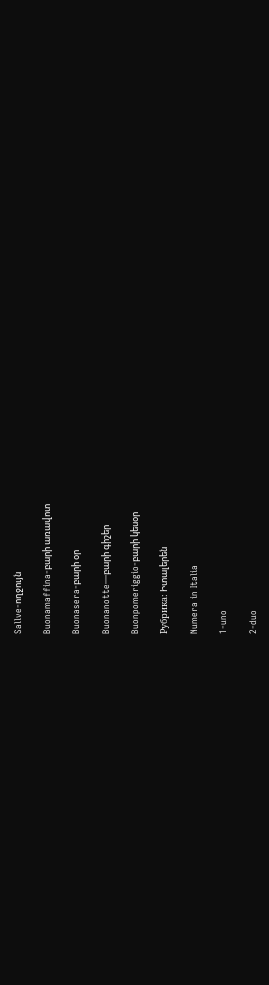Sallve-ողջույն

Buonamaffina-բարի առավոտ

Buonasera-բարի օր

Buonanotte—բարի գիշեր

Buonpomeriggio-բարի կեսօր

Рубрика: Իտալերեն

Numera in Italia

1-uno

2-duo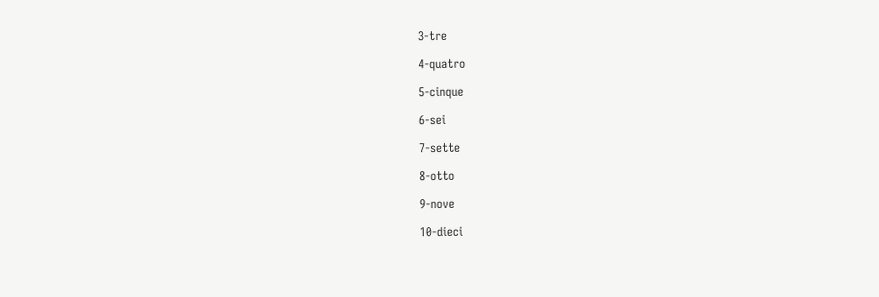3-tre

4-quatro

5-cinque

6-sei

7-sette

8-otto

9-nove

10-dieci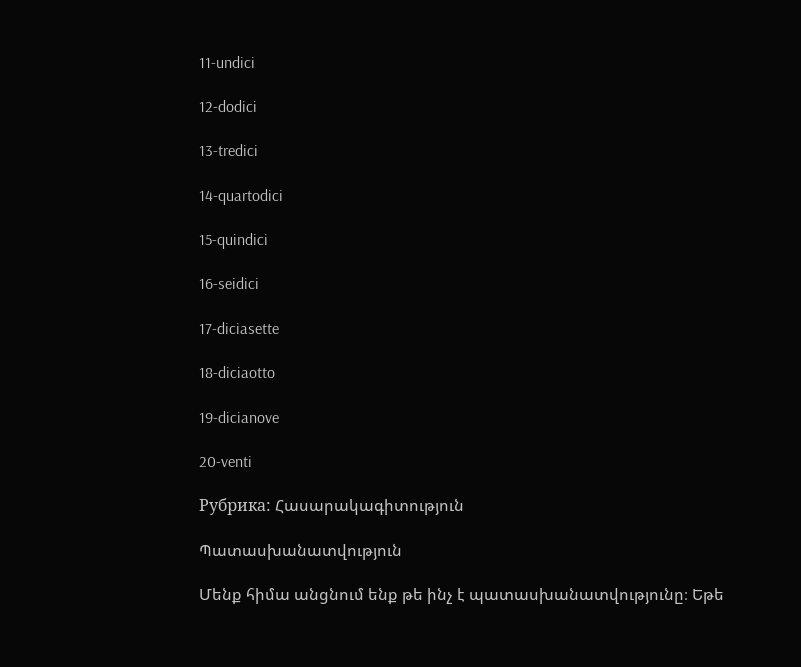11-undici

12-dodici

13-tredici

14-quartodici

15-quindici

16-seidici

17-diciasette

18-diciaotto

19-dicianove

20-venti

Рубрика: Հասարակագիտություն

Պատասխանատվություն

Մենք հիմա անցնում ենք թե ինչ է պատասխանատվությունը։ Եթե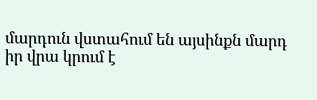մարդուն վստահում են այսինքն մարդ իր վրա կրում է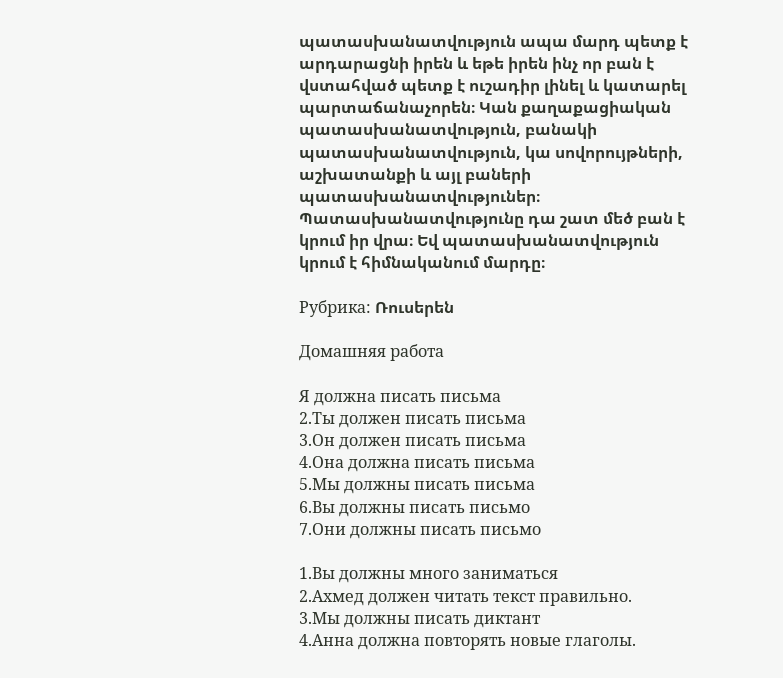պատասխանատվություն ապա մարդ պետք է արդարացնի իրեն և եթե իրեն ինչ որ բան է վստահված պետք է ուշադիր լինել և կատարել պարտաճանաչորեն։ Կան քաղաքացիական պատասխանատվություն, բանակի պատասխանատվություն, կա սովորույթների, աշխատանքի և այլ բաների պատասխանատվություներ։ Պատասխանատվությունը դա շատ մեծ բան է կրում իր վրա։ Եվ պատասխանատվություն կրում է հիմնականում մարդը։

Рубрика: Ռուսերեն

Домашняя работа

Я должна писать письма
2.Ты должен писать письма
3.Он должен писать письма
4.Она должна писать письма
5.Мы должны писать письма
6.Вы должны писать письмо
7.Они должны писать письмо

1.Вы должны много заниматься
2.Ахмед должен читать текст правильно.
3.Мы должны писать диктант
4.Анна должна повторять новые глаголы.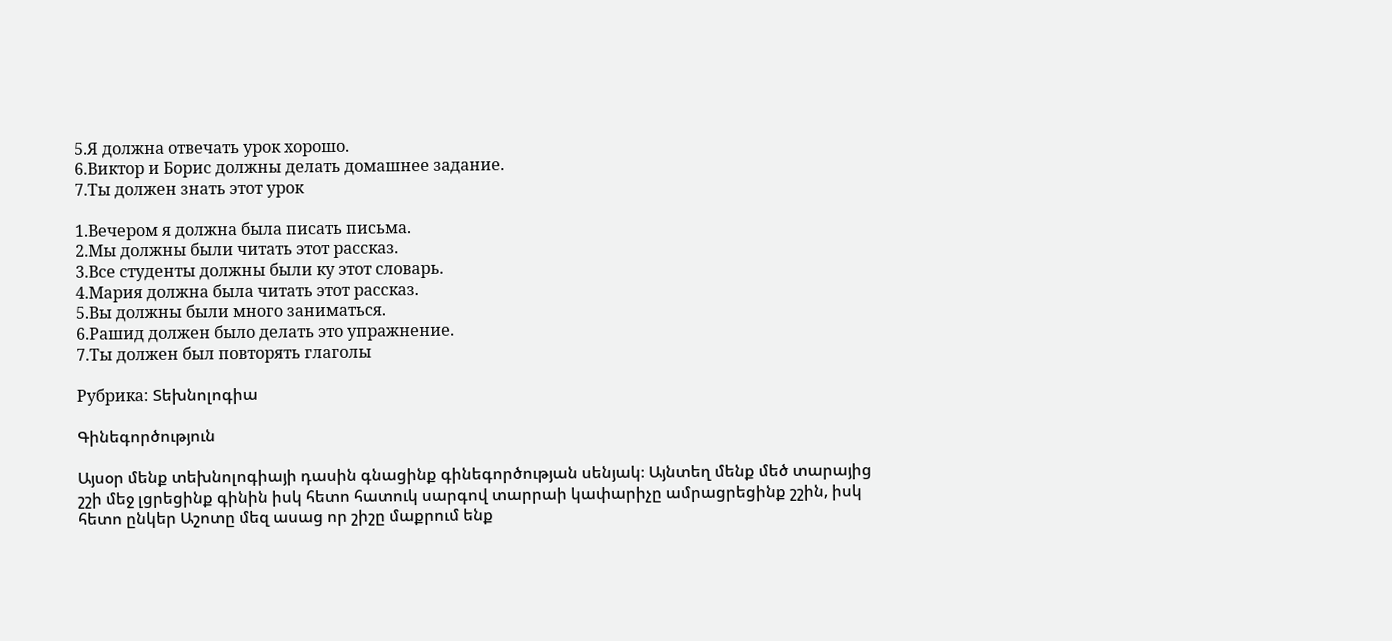5.Я должна отвечать урок хорошо.
6.Виктор и Борис должны делать домашнее задание.
7.Ты должен знать этот урок

1.Вечером я должна была писать письма.
2.Мы должны были читать этот рассказ.
3.Все студенты должны были ку этот словарь.
4.Мария должна была читать этот рассказ.
5.Вы должны были много заниматься.
6.Рашид должен было делать это упражнение.
7.Ты должен был повторять глаголы

Рубрика: Տեխնոլոգիա

Գինեգործություն

Այսօր մենք տեխնոլոգիայի դասին գնացինք գինեգործության սենյակ։ Այնտեղ մենք մեծ տարայից շշի մեջ լցրեցինք գինին իսկ հետո հատուկ սարգով տարրաի կափարիչը ամրացրեցինք շշին, իսկ հետո ընկեր Աշոտը մեզ ասաց որ շիշը մաքրում ենք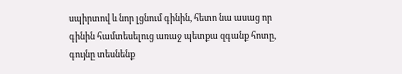սպիրտով և նոր լցնում գինին, հետո նա ասաց որ գինին համտեսելուց առաջ պետքա զգանք հոտը, գույնը տեսնենք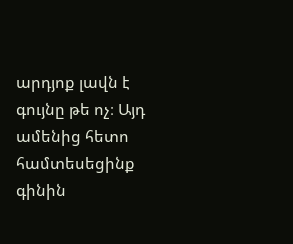արդյոք լավն է գույնը թե ոչ։ Այդ ամենից հետո համտեսեցինք գինին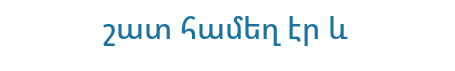շատ համեղ էր և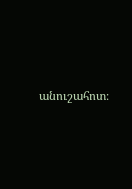անուշահոտ։